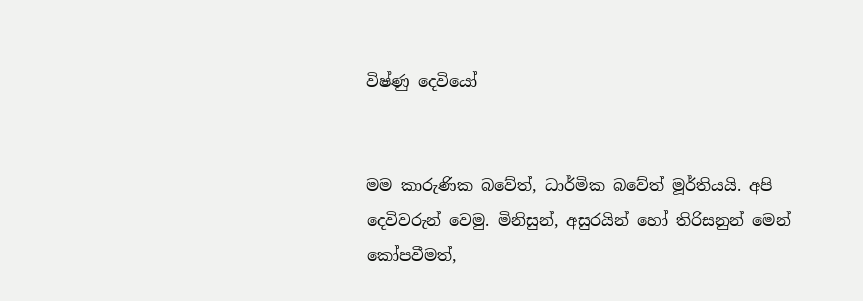විෂ්ණු දෙවියෝ


මම කාරුණික බවේත්, ධාර්මික බවේත් මූර්තියයි. අපි දෙවිවරුන් වෙමු. මිනිසුන්, අසුරයින් හෝ තිරිසනුන් මෙන් කෝපවීමත්,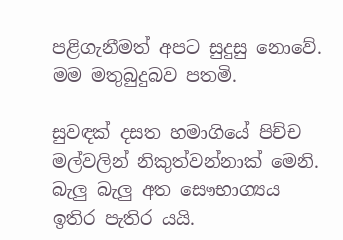පළිගැනීමත් අපට සුදුසු නොවේ. මම මතුබුදුබව පතමි.

සුවඳක්‌ දසත හමාගියේ පිච්ච මල්වලින් නිකුත්වන්නාක්‌ මෙනි. බැලු බැලු අත සෞභාග්‍යය ඉතිර පැතිර යයි.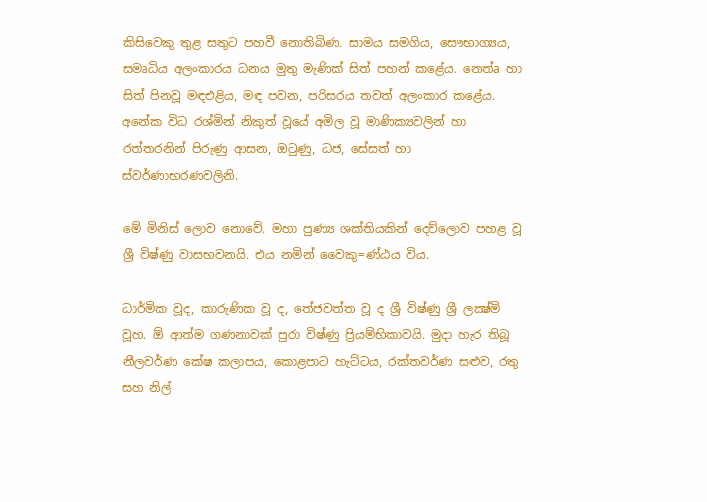කිසිවෙකු තුළ සතුට පහවී නොතිබිණ. සාමය සමගිය, සෞභාග්‍යය, සමෘධිය අලංකාරය ධනය මුතු මැණික්‌ සිත් පහන් කළේය. නෙත්a හා සිත් පිනවූ මඳඑළිය, මඳ පවන, පරිසරය තවත් අලංකාර කළේය. අනේක විධ රශ්මින් නිකුත් වූයේ අමිල වූ මාණික්‍යවලින් හා රත්තරනින් පිරුණු ආසන, ඔටුණු, ධජ, සේසත් හා ස්‌වර්ණාභරණවලිනි.

මේ මිනිස්‌ ලොව නොවේ. මහා පුණ්‍ය ශක්‌තියකින් දෙව්ලොව පහළ වූ ශ්‍රී විෂ්ණු වාසභවනයි. එය නමින් වෛකු=ණ්‌ඨය විය.

ධාර්මික වූද, කාරුණික වූ ද, තේජවත්ත වූ ද ශ්‍රී විෂ්ණු ශ්‍රී ලක්‍ෂ්මි වූහ. ඕ ආත්ම ගණනාවක්‌ පුරා විෂ්ණු ප්‍රියම්භිකාවයි. මුදා හැර තිබූ නීලවර්ණ කේෂ කලාපය, කොළපාට හැට්‌ටය, රක්‌තවර්ණ සළුව, රතු සහ නිල්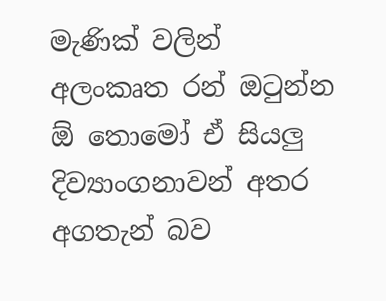මැණික්‌ වලින් අලංකෘත රන් ඔටුන්න ඕ තොමෝ ඒ සියලු දිව්‍යාංගනාවන් අතර අගතැන් බව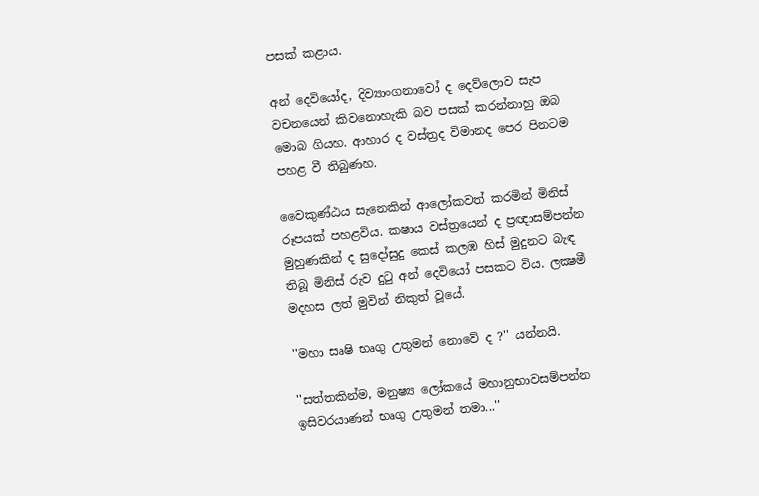පසක්‌ කළාය.

අන් දෙවියෝද, දිව්‍යාංගනාවෝ ද දෙව්ලොව සැප වචනයෙන් කිවනොහැකි බව පසක්‌ කරන්නාහු ඔබ මොබ ගියහ. ආහාර ද වස්‌ත්‍රද විමානද පෙර පිනටම පහළ වී තිබුණහ.

වෛකුණ්‌ඨය සැනෙකින් ආලෝකවත් කරමින් මිනිස්‌ රූපයක්‌ පහළවිය. කෂාය වස්‌ත්‍රයෙන් ද ප්‍රඥාසම්පන්න මුහුණකින් ද සුදෝසුදු කෙස්‌ කලඹ හිස්‌ මුදුනට බැඳ තිබූ මිනිස්‌ රුව දුටු අන් දෙවියෝ පසකට විය. ලක්‍ෂමී මදහස ලත් මුවින් නිකුත් වූයේ.

''මහා සෘෂි භෘගු උතුමන් නොවේ ද ?'' යන්නයි.

''සත්තකින්ම, මනුෂ්‍ය ලෝකයේ මහානුභාවසම්පන්න ඉසිවරයාණන් භෘගු උතුමන් තමා...''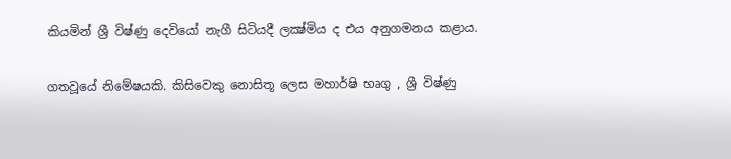කියමින් ශ්‍රී විෂ්ණු දෙවියෝ නැගී සිටියදී ලක්‍ෂ්මිය ද එය අනුගමනය කළාය.

ගතවූයේ නිමේෂයකි. කිසිවෙකු නොසිතූ ලෙස මහාර්ෂි භෘගු , ශ්‍රී විෂ්ණු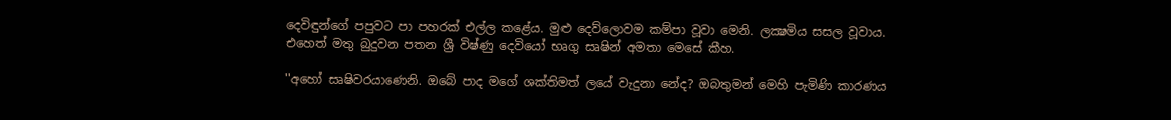දෙවිඳුන්ගේ පපුවට පා පහරක්‌ එල්ල කළේය. මුළු දෙව්ලොවම කම්පා වූවා මෙනි. ලක්‍ෂමිය සසල වූවාය. එහෙත් මතු බුදුවන පතන ශ්‍රී විෂ්ණු දෙවියෝ භෘගු සෘෂින් අමතා මෙසේ කීහ.

''අහෝ සෘෂිවරයාණෙනි. ඔබේ පාද මගේ ශක්‌තිමත් ලයේ වැදුනා නේද? ඔබතුමන් මෙහි පැමිණි කාරණය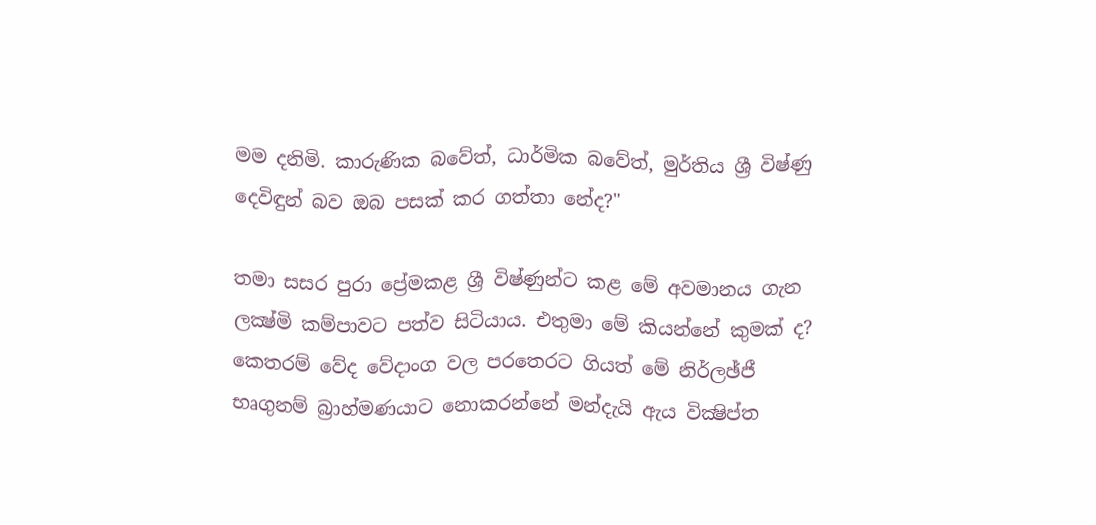මම දනිමි. කාරුණික බවේත්, ධාර්මික බවේත්, මුර්තිය ශ්‍රී විෂ්ණු දෙවිඳුන් බව ඔබ පසක්‌ කර ගත්තා නේද?"

තමා සසර පුරා ප්‍රේමකළ ශ්‍රී විෂ්ණුන්ට කළ මේ අවමානය ගැන ලක්‍ෂ්මි කම්පාවට පත්ව සිටියාය. එතුමා මේ කියන්නේ කුමක්‌ ද? කෙතරම් වේද වේදාංග වල පරතෙරට ගියත් මේ නිර්ලඡ්ජී භෘගුනම් බ්‍රාහ්මණයාට නොකරන්නේ මන්දැයි ඇය වික්‍ෂිප්ත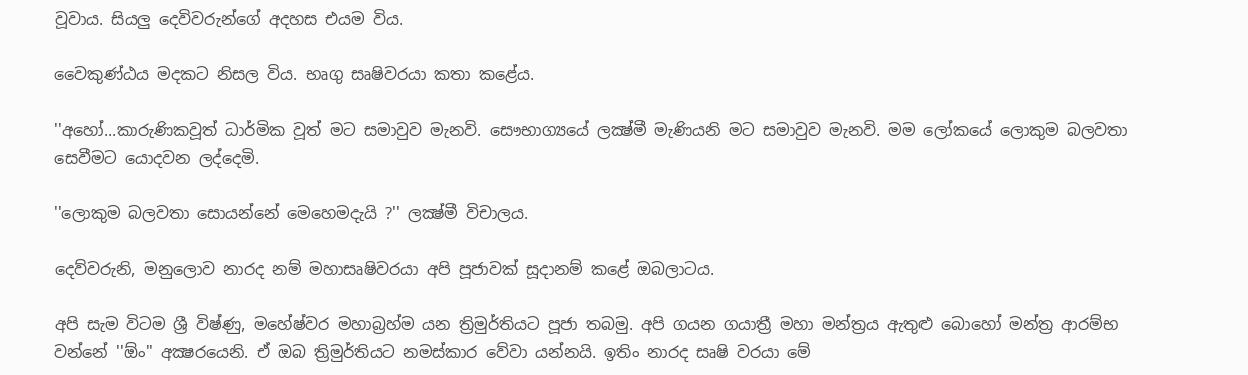වූවාය. සියලු දෙවිවරුන්ගේ අදහස එයම විය.

වෛකුණ්‌ඨය මදකට නිසල විය. භෘගු සෘෂිවරයා කතා කළේය.

''අහෝ...කාරුණිකවූත් ධාර්මික වූත් මට සමාවුව මැනවි. සෞභාග්‍යයේ ලක්‍ෂ්මී මැණියනි මට සමාවුව මැනවි. මම ලෝකයේ ලොකුම බලවතා සෙවීමට යොදවන ලද්දෙමි.

''ලොකුම බලවතා සොයන්නේ මෙහෙමදැයි ?'' ලක්‍ෂ්මී විචාලය.

දෙව්වරුනි, මනුලොව නාරද නම් මහාසෘෂිවරයා අපි පූජාවක්‌ සූදානම් කළේ ඔබලාටය.

අපි සැම විටම ශ්‍රී විෂ්ණු, මහේෂ්වර මහාබ්‍රහ්ම යන ත්‍රිමුර්තියට පූජා තබමු. අපි ගයන ගයාත්‍රී මහා මන්ත්‍රය ඇතුළු බොහෝ මන්ත්‍ර ආරම්භ වන්නේ ''ඕං'' අක්‍ෂරයෙනි. ඒ ඔබ ත්‍රිමුර්තියට නමස්‌කාර වේවා යන්නයි. ඉතිං නාරද සෘෂි වරයා මේ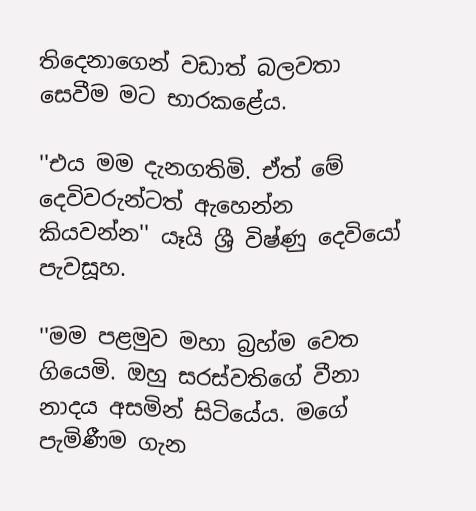තිදෙනාගෙන් වඩාත් බලවතා සෙවීම මට භාරකළේය.

''එය මම දැනගතිමි. ඒත් මේ දෙවිවරුන්ටත් ඇහෙන්න කියවන්න'' යෑයි ශ්‍රී විෂ්ණු දෙවියෝ පැවසූහ.

''මම පළමුව මහා බ්‍රහ්ම වෙත ගියෙමි. ඔහු සරස්‌වතිගේ වීනා නාදය අසමින් සිටියේය. මගේ පැමිණීම ගැන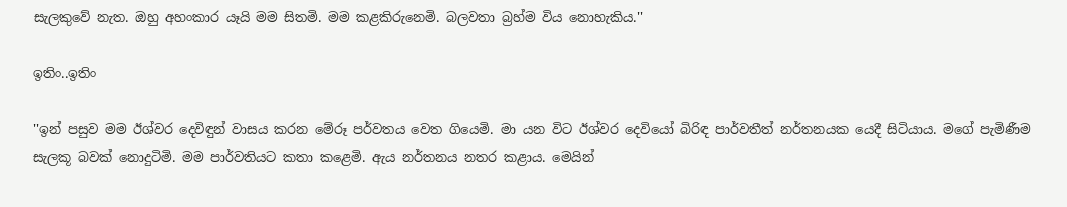සැලකුවේ නැත. ඔහු අහංකාර යෑයි මම සිතමි. මම කළකිරුනෙමි. බලවතා බ්‍රහ්ම විය නොහැකිය.''

ඉතිං..ඉතිං

''ඉන් පසුව මම ඊශ්වර දෙවිඳුන් වාසය කරන මේරූ පර්වතය වෙත ගියෙමි. මා යන විට ඊශ්වර දෙවියෝ බිරිඳ පාර්වතීත් නර්තනයක යෙදී සිටියාය. මගේ පැමිණීම සැලකූ බවක්‌ නොදුටිමි. මම පාර්වතියට කතා කළෙමි. ඇය නර්තනය නතර කළාය. මෙයින්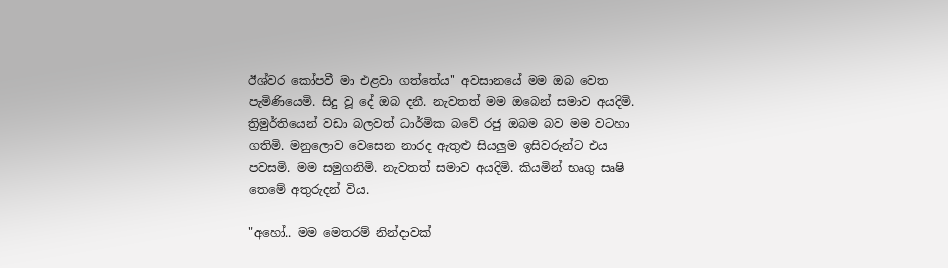ඊශ්වර කෝපවී මා එළවා ගත්තේය'' අවසානයේ මම ඔබ වෙත පැමිණියෙමි. සිදු වූ දේ ඔබ දනී. නැවතත් මම ඔබෙන් සමාව අයදිමි. ත්‍රිමුර්තියෙන් වඩා බලවත් ධාර්මික බවේ රජු ඔබම බව මම වටහා ගතිමි. මනුලොව වෙසෙන නාරද ඇතුළු සියලුම ඉසිවරුන්ට එය පවසමි. මම සමුගනිමි. නැවතත් සමාව අයදිමි. කියමින් භෘගු සෘෂි තෙමේ අතුරුදන් විය.

"අහෝ.. මම මෙතරම් නින්දාවක්‌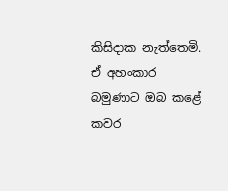කිසිදාක නැත්තෙමි. ඒ අහංකාර බමුණාට ඔබ කළේ කවර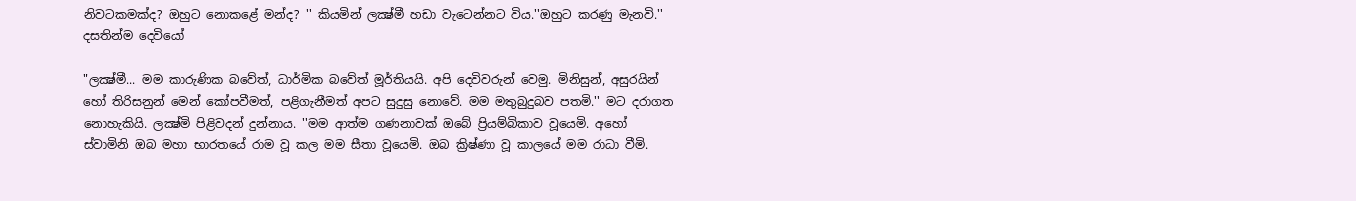නිවටකමක්‌ද? ඔහුට නොකළේ මන්ද? '' කියමින් ලක්‍ෂ්මී හඩා වැටෙන්නට විය.''ඔහුට කරණු මැනවි.'' දසතින්ම දෙවියෝ

"ලක්‍ෂ්මී... මම කාරුණික බවේත්, ධාර්මික බවේත් මූර්තියයි. අපි දෙවිවරුන් වෙමු. මිනිසුන්, අසුරයින් හෝ තිරිසනුන් මෙන් කෝපවීමත්, පළිගැනීමත් අපට සුදුසු නොවේ. මම මතුබුදුබව පතමි.'' මට දරාගත නොහැකියි. ලක්‍ෂ්මි පිළිවදන් දුන්නාය. ''මම ආත්ම ගණනාවක්‌ ඔබේ ප්‍රියම්බිකාව වූයෙමි. අහෝ ස්‌වාමිනි ඔබ මහා භාරතයේ රාම වූ කල මම සීතා වූයෙමි. ඔබ ක්‍රිෂ්ණා වූ කාලයේ මම රාධා වීමි.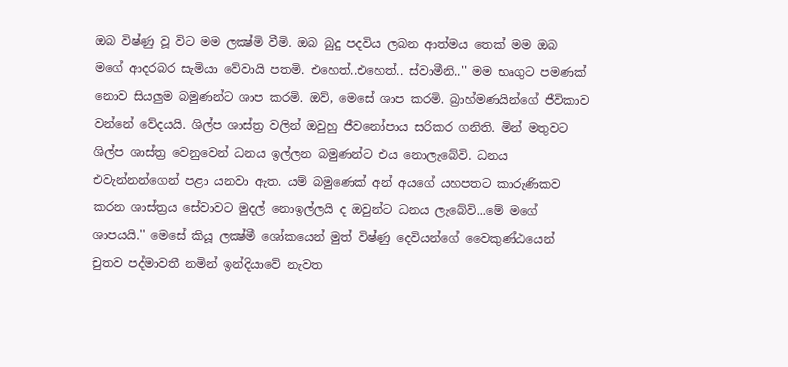ඔබ විෂ්ණු වූ විට මම ලක්‍ෂ්මි වීමි. ඔබ බුදු පදවිය ලබන ආත්මය තෙක්‌ මම ඔබ මගේ ආදරබර සැමියා වේවායි පතමි. එහෙත්..එහෙත්.. ස්‌වාමීනි..'' මම භෘගුට පමණක්‌ නොව සියලුම බමුණන්ට ශාප කරමි. ඔව්, මෙසේ ශාප කරමි. බ්‍රාහ්මණයින්ගේ ජීවිකාව වන්නේ වේදයයි. ශිල්ප ශාස්‌ත්‍ර වලින් ඔවුහු ජීවනෝපාය සරිකර ගනිති. මින් මතුවට ශිල්ප ශාස්‌ත්‍ර වෙනුවෙන් ධනය ඉල්ලන බමුණන්ට එය නොලැබේවි. ධනය එවැන්නන්ගෙන් පළා යනවා ඇත. යම් බමුණෙක්‌ අන් අයගේ යහපතට කාරුණිකව කරන ශාස්‌ත්‍රය සේවාවට මුදල් නොඉල්ලයි ද ඔවුන්ට ධනය ලැබේවි...මේ මගේ ශාපයයි.'' මෙසේ කියූ ලක්‍ෂ්මී ශෝකයෙන් මුත් විෂ්ණු දෙවියන්ගේ වෛකුණ්‌ඨයෙන් චුතව පද්මාවතී නමින් ඉන්දියාවේ නැවත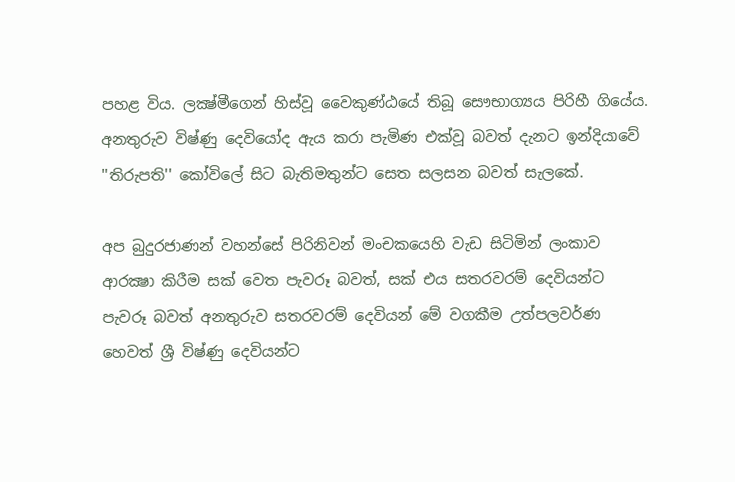පහළ විය. ලක්‍ෂ්මීගෙන් හිස්‌වූ වෛකුණ්‌ඨයේ තිබූ සෞභාග්‍යය පිරිහී ගියේය. අනතුරුව විෂ්ණු දෙවියෝද ඇය කරා පැමිණ එක්‌වූ බවත් දැනට ඉන්දියාවේ ''තිරුපති'' කෝවිලේ සිට බැතිමතුන්ට සෙත සලසන බවත් සැලකේ.

අප බුදුරජාණන් වහන්සේ පිරිනිවන් මංචකයෙහි වැඩ සිටිමින් ලංකාව ආරක්‍ෂා කිරීම සක්‌ වෙත පැවරූ බවත්, සක්‌ එය සතරවරම් දෙවියන්ට පැවරූ බවත් අනතුරුව සතරවරම් දෙවියන් මේ වගකීම උත්පලවර්ණ හෙවත් ශ්‍රී විෂ්ණු දෙවියන්ට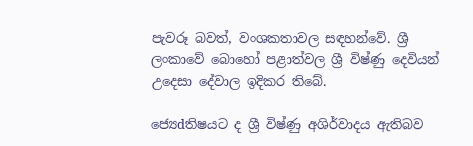පැවරූ බවත්, වංශකතාවල සඳහන්වේ. ශ්‍රී ලංකාවේ බොහෝ පළාත්වල ශ්‍රී විෂ්ණු දෙවියන් උදෙසා දේවාල ඉදිකර තිබේ.

ජ්‍යෙdතිෂයට ද ශ්‍රී විෂ්ණු අශිර්වාදය ඇතිබව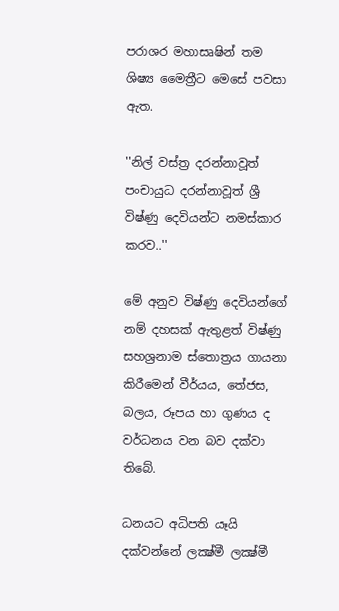පරාශර මහාසෘෂින් තම ශිෂ්‍ය මෛත්‍රීට මෙසේ පවසා ඇත.

''නිල් වස්‌ත්‍ර දරන්නාවූත් පංචායුධ දරන්නාවූත් ශ්‍රී විෂ්ණු දෙවියන්ට නමස්‌කාර කරව..''

මේ අනුව විෂ්ණු දෙවියන්ගේ නම් දහසක්‌ ඇතුළත් විෂ්ණු සහශ්‍රනාම ස්‌තොත්‍රය ගායනා කිරීමෙන් වීර්යය, තේජස, බලය, රූපය හා ගුණය ද වර්ධනය වන බව දක්‌වා තිබේ.

ධනයට අධිපති යෑයි දක්‌වන්නේ ලක්‍ෂ්මී ලක්‍ෂ්මී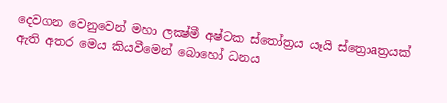දෙවගන වෙනුවෙන් මහා ලක්‍ෂ්මී අෂ්ටක ස්‌තෝත්‍රය යෑයි ස්‌ත්‍රොaත්‍රයක්‌ ඇති අතර මෙය කියවීමෙන් බොහෝ ධනය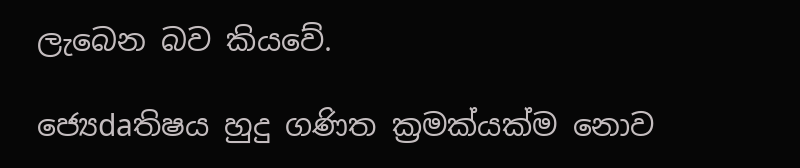ලැබෙන බව කියවේ.

ජ්‍යෙdaතිෂය හුදු ගණිත ක්‍රමක්‌යක්‌ම නොව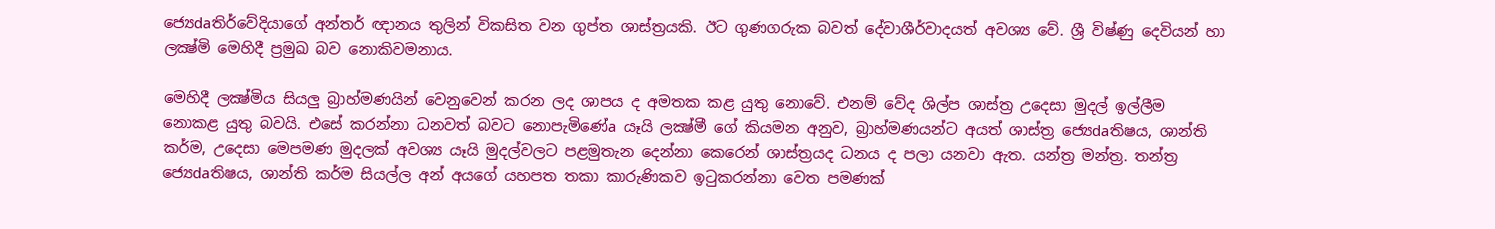ජ්‍යෙdaතිර්වේදියාගේ අන්තර් ඥානය තුලින් විකසිත වන ගුප්ත ශාස්‌ත්‍රයකි. ඊට ගුණගරුක බවත් දේවාශීර්වාදයත් අවශ්‍ය වේ. ශ්‍රී විෂ්ණු දෙවියන් හා ලක්‍ෂ්මි මෙහිදී ප්‍රමුඛ බව නොකිවමනාය.

මෙහිදී ලක්‍ෂ්මිය සියලු බ්‍රාහ්මණයින් වෙනුවෙන් කරන ලද ශාපය ද අමතක කළ යුතු නොවේ. එනම් වේද ශිල්ප ශාස්‌ත්‍ර උදෙසා මුදල් ඉල්ලීම නොකළ යුතු බවයි. එසේ කරන්නා ධනවත් බවට නොපැමිණේa යෑයි ලක්‍ෂ්මී ගේ කියමන අනුව, බ්‍රාහ්මණයන්ට අයත් ශාස්‌ත්‍ර ජ්‍යෙdaතිෂය, ශාන්ති කර්ම, උදෙසා මෙපමණ මුදලක්‌ අවශ්‍ය යෑයි මුදල්වලට පළමුතැන දෙන්නා කෙරෙන් ශාස්‌ත්‍රයද ධනය ද පලා යනවා ඇත. යන්ත්‍ර මන්ත්‍ර. තන්ත්‍ර ජ්‍යෙdaතිෂය, ශාන්ති කර්ම සියල්ල අන් අයගේ යහපත තකා කාරුණිකව ඉටුකරන්නා වෙත පමණක්‌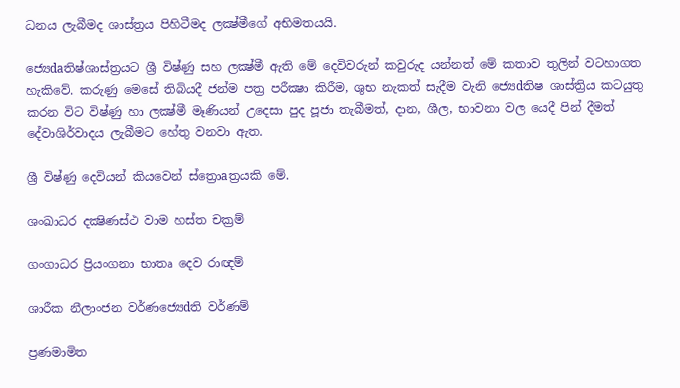ධනය ලැබීමද ශාස්‌ත්‍රය පිහිටීමද ලක්‍ෂ්මීගේ අභිමතයයි.

ජ්‍යෙdaතිෂ්ශාස්‌ත්‍රයට ශ්‍රී විෂ්ණු සහ ලක්‍ෂ්මී ඇති මේ දෙවිවරුන් කවුරුද යන්නත් මේ කතාව තුලින් වටහාගත හැකිවේ. කරුණු මෙසේ තිබියදී ජන්ම පත්‍ර පරීක්‍ෂා කිරීම, ශුභ නැකත් සැදීම වැනි ජ්‍යෙdතිෂ ශාස්‌ත්‍රිය කටයුතු කරන විට විෂ්ණු හා ලක්‍ෂ්මී මෑණියන් උදෙසා පුද පූජා තැබීමත්, දාන, ශීල, භාවනා වල යෙදී පින් දීමත් දේවාශිර්වාදය ලැබීමට හේතු වනවා ඇත.

ශ්‍රී විෂ්ණු දෙවියන් කියවෙන් ස්‌ත්‍රොaත්‍රයකි මේ.

ශංඛාධර දක්‍ෂිණස්‌ථ වාම හස්‌ත චක්‍රම්

ගංගාධර ප්‍රියංගනා භාතෘ දෙව රාඥම්

ශාරීක නීලාංජන වර්ණජ්‍යෙdති වර්ණම්

ප්‍රණමාමිත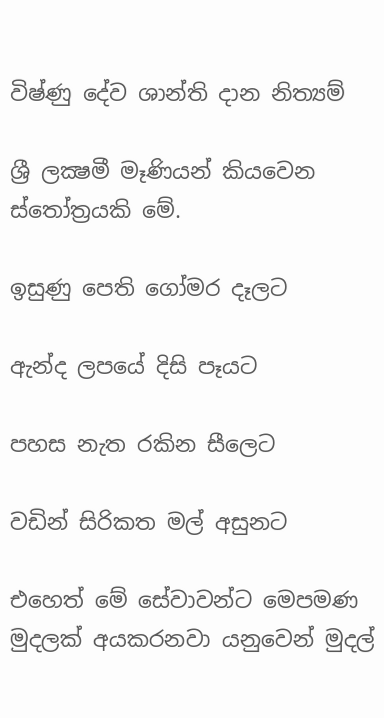විෂ්ණු දේව ශාන්ති දාන නිත්‍යම්

ශ්‍රී ලක්‍ෂමී මෑණියන් කියවෙන ස්‌තෝත්‍රයකි මේ.

ඉසුණු පෙති ගෝමර දෑලට

ඇන්ද ලපයේ දිසි පෑයට

පහස නැත රකින සීලෙට

වඩින් සිරිකත මල් අසුනට

එහෙත් මේ සේවාවන්ට මෙපමණ මුදලක්‌ අයකරනවා යනුවෙන් මුදල්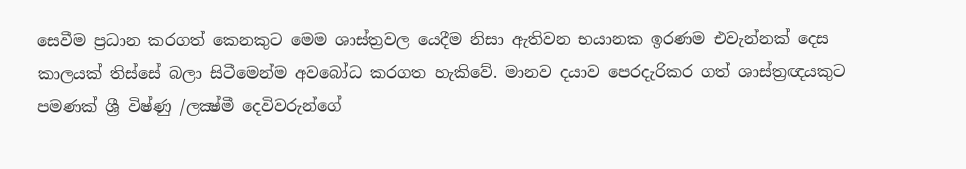සෙවීම ප්‍රධාන කරගත් කෙනකුට මෙම ශාස්‌ත්‍රවල යෙදීම නිසා ඇතිවන භයානක ඉරණම එවැන්නක්‌ දෙස කාලයක්‌ තිස්‌සේ බලා සිටීමෙන්ම අවබෝධ කරගත හැකිවේ. මානව දයාව පෙරදැරිකර ගත් ශාස්‌ත්‍රඥයකුට පමණක්‌ ශ්‍රී විෂ්ණු /ලක්‍ෂ්මී දෙවිවරුන්ගේ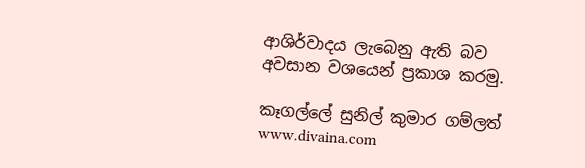ආශිර්වාදය ලැබෙනු ඇති බව අවසාන වශයෙන් ප්‍රකාශ කරමු.

කෑගල්ලේ සුනිල් කුමාර ගම්ලත්
www.divaina.com